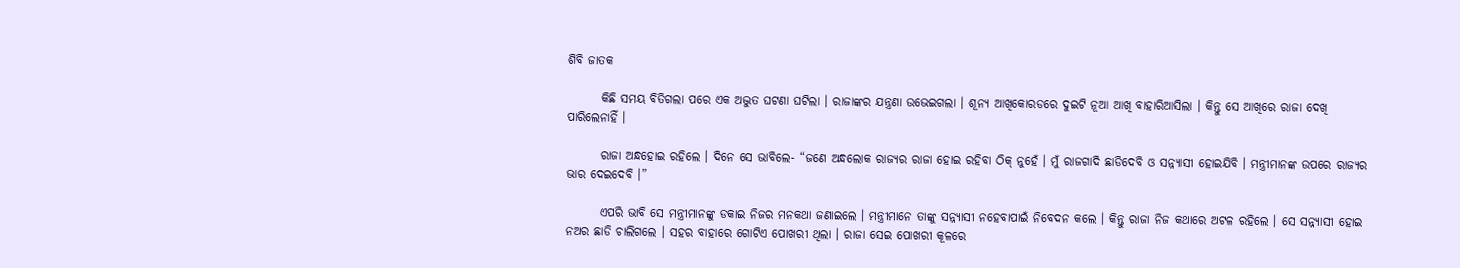ଶିବି ଜାତକ

       କିଛି ସମୟ ବିତିଗଲା ପରେ ଏକ ଅଦ୍ଭୁତ ଘଟଣା ଘଟିଲା । ରାଜାଙ୍କର ଯନ୍ତ୍ରଣା ଉଭେଇଗଲା । ଶୂନ୍ୟ ଆଖିକୋରଡରେ ଦୁଇଟି ନୂଆ ଆଖି ବାହାରିଆସିଲା । କିନ୍ତୁ ସେ ଆଖିରେ ରାଜା ଦେଖି ପାରିଲେନାହିଁ ।

       ରାଜା ଅନ୍ଧହୋଇ ରହିଲେ । ଦିନେ ସେ ଭାବିଲେ- “ଜଣେ ଅନ୍ଧଲୋକ ରାଜ୍ୟର ରାଜା ହୋଇ ରହିବା ଠିକ୍ ନୁହେଁ । ମୁଁ ରାଜଗାଦି ଛାଡିଦେବି ଓ ସନ୍ନ୍ୟାସୀ ହୋଇଯିବି । ମନ୍ତ୍ରୀମାନଙ୍କ ଉପରେ ରାଜ୍ୟର ଭାର ଦେଇଦେବି ।”

       ଏପରି ଭାବି ସେ ମନ୍ତ୍ରୀମାନଙ୍କୁ ଡକାଇ ନିଜର ମନକଥା ଜଣାଇଲେ । ମନ୍ତ୍ରୀମାନେ ତାଙ୍କୁ ସନ୍ନ୍ୟାସୀ ନହେବାପାଇଁ ନିବେଦନ କଲେ । କିନ୍ତୁ ରାଜା ନିଜ କଥାରେ ଅଟଳ ରହିଲେ । ସେ ସନ୍ନ୍ୟାସୀ ହୋଇ ନଅର ଛାଡି ଚାଲିଗଲେ । ସହର ବାହାରେ ଗୋଟିଏ ପୋଖରୀ ଥିଲା । ରାଜା ସେଇ ପୋଖରୀ କୂଳରେ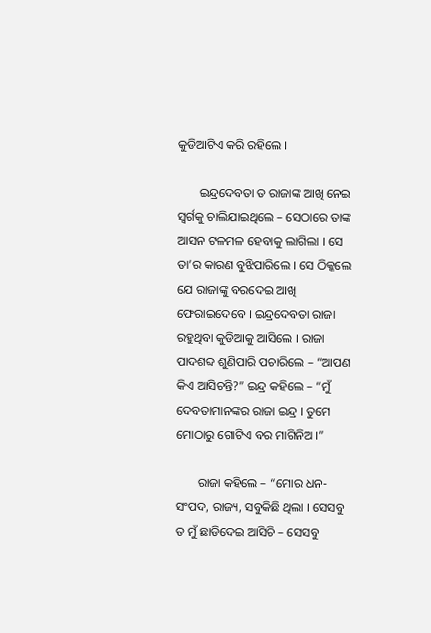କୁଡିଆଟିଏ କରି ରହିଲେ ।

       ଇନ୍ଦ୍ରଦେବତା ତ ରାଜାଙ୍କ ଆଖି ନେଇ ସ୍ୱର୍ଗକୁ ଚାଲିଯାଇଥିଲେ – ସେଠାରେ ତାଙ୍କ ଆସନ ଟଳମଳ ହେବାକୁ ଲାଗିଲା । ସେ ତା’ର କାରଣ ବୁଝିପାରିଲେ । ସେ ଠିକ୍କଲେ ଯେ ରାଜାଙ୍କୁ ବରଦେଇ ଆଖି ଫେରାଇଦେବେ । ଇନ୍ଦ୍ରଦେବତା ରାଜା ରହୁଥିବା କୁଡିଆକୁ ଆସିଲେ । ରାଜା ପାଦଶବ୍ଦ ଶୁଣିପାରି ପଚାରିଲେ – “ଆପଣ କିଏ ଆସିଚନ୍ତି?” ଇନ୍ଦ୍ର କହିଲେ – “ମୁଁ ଦେବତାମାନଙ୍କର ରାଜା ଇନ୍ଦ୍ର । ତୁମେ ମୋଠାରୁ ଗୋଟିଏ ବର ମାଗିନିଅ ।”

       ରାଜା କହିଲେ – “ମୋର ଧନ-ସଂପଦ, ରାଜ୍ୟ, ସବୁକିଛି ଥିଲା । ସେସବୁ ତ ମୁଁ ଛାଡିଦେଇ ଆସିଚି – ସେସବୁ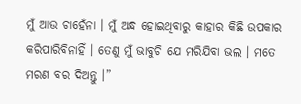ମୁଁ ଆଉ ଚାହେଁନା । ମୁଁ ଅନ୍ଧ ହୋଇଥିବାରୁ କାହାର କିଛି ଉପକାର କରିପାରିବିନାହିଁ । ତେଣୁ ମୁଁ ଭାବୁଚି ଯେ ମରିଯିବା ଭଲ । ମତେ ମରଣ ବର ଦିଅନ୍ତୁ ।”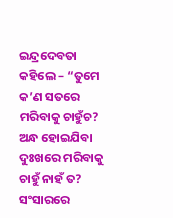ଇନ୍ଦ୍ରଦେବତା କହିଲେ – “ତୁମେ କ’ଣ ସତରେ ମରିବାକୁ ଚାହୁଁଚ? ଅନ୍ଧ ହୋଇଯିବା ଦୁଃଖରେ ମରିବାକୁ ଚାହୁଁ ନାହଁ ତ? ସଂସାରରେ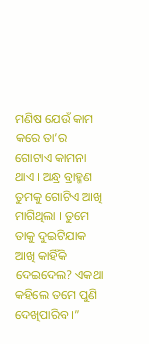ମଣିଷ ଯେଉଁ କାମ କରେ ତା’ର ଗୋଟାଏ କାମନା ଥାଏ । ଅନ୍ଧ୍ର ବ୍ରାହ୍ମଣ ତୁମକୁ ଗୋଟିଏ ଆଖି ମାଗିଥିଲା । ତୁମେ ତାକୁ ଦୁଇଟିଯାକ ଆଖି କାହିଁକି ଦେଇଦେଲ? ଏକଥା କହିଲେ ତମେ ପୁଣି ଦେଖିପାରିବ ।”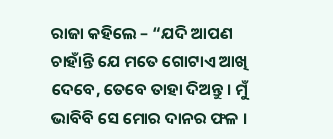ରାଜା କହିଲେ – “ଯଦି ଆପଣ ଚାହାଁନ୍ତି ଯେ ମତେ ଗୋଟାଏ ଆଖି ଦେବେ, ତେବେ ତାହା ଦିଅନ୍ତୁ । ମୁଁ ଭାବିବି ସେ ମୋର ଦାନର ଫଳ ।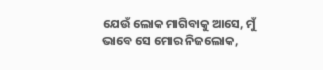ଯେଉଁ ଲୋକ ମାଗିବାକୁ ଆସେ, ମୁଁ ଭାବେ ସେ ମୋର ନିଜଲୋକ,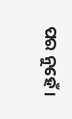ପର ନୁହେଁ ।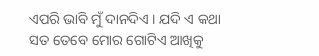ଏପରି ଭାବି ମୁଁ ଦାନଦିଏ । ଯଦି ଏ କଥା ସତ ତେବେ ମୋର ଗୋଟିଏ ଆଖିକୁ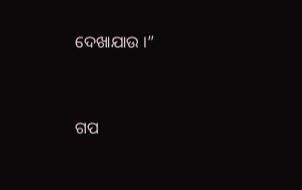ଦେଖାଯାଉ ।”


ଗପ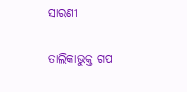ସାରଣୀ

ତାଲିକାଭୁକ୍ତ ଗପ